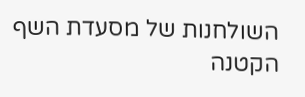השולחנות של מסעדת השף הקטנה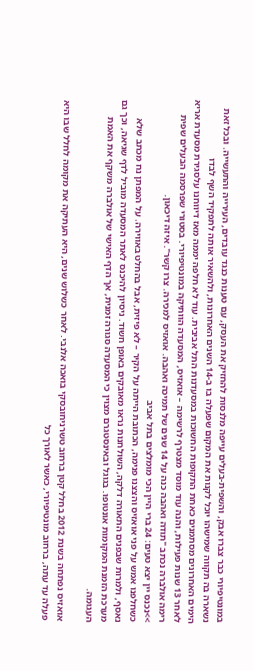במונטיפיורי כבר צברו אבק, והשפית-בעלים עייפה מלנסות להחזיק את העסק, עם טענות כנגד עובדים, העירייה והתעשייה. ובכל זאת נשארה בה תקווה שמישהו יוכל לקנות את המקום שפעלה בו ב-14 השנים האחרונות, ולהשאיר אותה לתפקיד השף לבדו
הימים האחרונים מסתמנים כאחת התקופות החשוכות במסעדנות התל אביבית. עוד לא חלפה יממה מאז דיווחנו עלסגירת מסעדת אריא לאחר 13 שנות פעילות, והנה עוד מוסד מצטרף לרשימה – אואזיס, המסעדה הוותיקה במונטיפיורי. בסטורי שפרסמה הבעלים שפית רימה אולברה נכתב "תודה ואהבה כנה על 14 שנים של תמיכה ואהבה. אואזיס למכירה. צרו קשר". איזה דיכאון.
>>נכנס יין יצא טעים: 24 ברי היין הכי מומלצים בתל אביב
כשחלפנו אמש על פני אואזיס והצצנו פנימה, הכתובת הייתה על הקיר – לא פיזית, אבל בהחלט באווירה. על המפתן נח מכתב שלא נאסף, ולמרות שבפנים התאורה דלקה, השולחנות נראו מאובקים באופן חשוד. ניסיון להיכנס לאתר המסעדה מוביל לדף שגיאה, וכך גם מערכת הזמנת המקומות אונטופו. בגוגל ובאינסטגרם מצוין כי המסעדה סגורה זמנית, אך הדף האישי של אולברה משקף את האמת העגומה.

אואזיס נפתחה בשנת 2012 בחלל קטן ברחוב טשרניחובסקי בואכה אלנבי. לאחר כשלוש שנים, היא העתיקה את מקומה לחלל שבו היא פעלה עד עתה, ברחוב מונטיפיורי, כאשר לאורך כל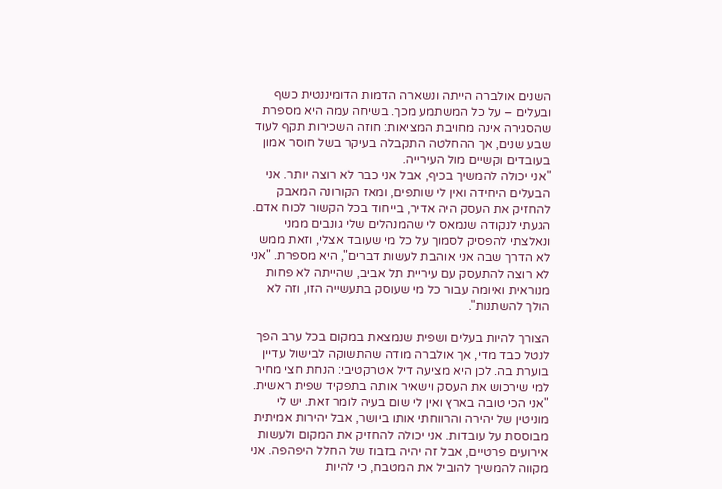השנים אולברה הייתה ונשארה הדמות הדומיננטית כשף ובעלים – על כל המשתמע מכך. בשיחה עמה היא מספרת שהסגירה אינה מחויבת המציאות: חוזה השכירות תקף לעוד שבע שנים, אך ההחלטה התקבלה בעיקר בשל חוסר אמון בעובדים וקשיים מול העירייה.
"אני יכולה להמשיך בכיף, אבל אני כבר לא רוצה יותר. אני הבעלים היחידה ואין לי שותפים, ומאז הקורונה המאבק להחזיק את העסק היה אדיר, בייחוד בכל הקשור לכוח אדם. הגעתי לנקודה שנמאס לי שהמנהלים שלי גונבים ממני ונאלצתי להפסיק לסמוך על כל מי שעובד אצלי, וזאת ממש לא הדרך שבה אני אוהבת לעשות דברים", היא מספרת. "אני לא רוצה להתעסק עם עיריית תל אביב, שהייתה לא פחות מנוראית ואיומה עבור כל מי שעוסק בתעשייה הזו, וזה לא הולך להשתנות".

הצורך להיות בעלים ושפית שנמצאת במקום בכל ערב הפך לנטל כבד מדי, אך אולברה מודה שהתשוקה לבישול עדיין בוערת בה. לכן היא מציעה דיל אטרקטיבי: הנחת חצי מחיר למי שירכוש את העסק וישאיר אותה בתפקיד שפית ראשית. "אני הכי טובה בארץ ואין לי שום בעיה לומר זאת. יש לי מוניטין של יהירה והרווחתי אותו ביושר, אבל יהירות אמיתית מבוססת על עובדות. אני יכולה להחזיק את המקום ולעשות אירועים פרטיים, אבל זה יהיה בזבוז של החלל היפהפה. אני מקווה להמשיך להוביל את המטבח, כי להיות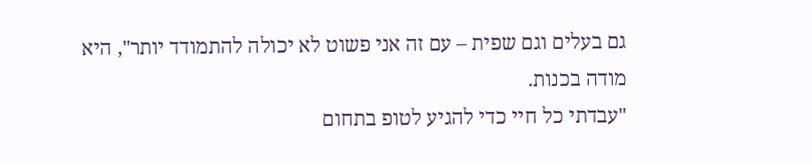גם בעלים וגם שפית – עם זה אני פשוט לא יכולה להתמודד יותר", היא מודה בכנות.
"עבדתי כל חיי כדי להגיע לטופ בתחום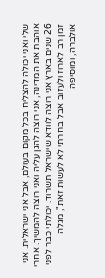שלי ואני יכולה להצליח בכל מקום בעולם, אבל אני ישראלית. אני אוהבת את המדינה, אני רוצה להגן עליה ואני רוצה להמשיך. אחרי 26 שנים בארץ אני רוצה לוודא שישראל תשרוד. יכולתי כבר לפני זמן רב לארוז ולעזוב אבל בחרתי לא לעשות זאת", מגלה אולברה, ומוסיפה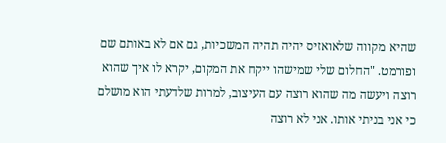שהיא מקווה שלאואזיס יהיה תהיה המשכיות, גם אם לא באותם שם ופורמט. "החלום שלי שמישהו ייקח את המקום, יקרא לו איך שהוא רוצה ויעשה מה שהוא רוצה עם העיצוב, למרות שלדעתי הוא מושלם כי אני בניתי אותו. אני לא רוצה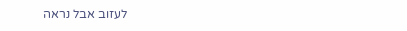לעזוב אבל נראה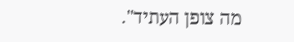מה צופן העתיד".